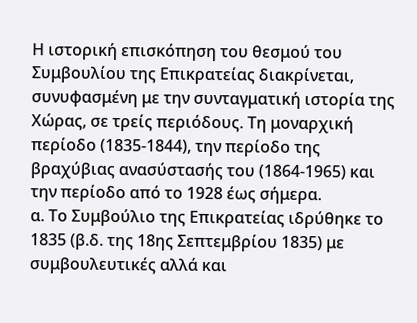Η ιστορική επισκόπηση του θεσμού του Συμβουλίου της Επικρατείας διακρίνεται, συνυφασμένη με την συνταγματική ιστορία της Χώρας, σε τρείς περιόδους. Τη μοναρχική περίοδο (1835-1844), την περίοδο της βραχύβιας ανασύστασής του (1864-1965) και την περίοδο από το 1928 έως σήμερα.
α. Το Συμβούλιο της Επικρατείας ιδρύθηκε το 1835 (β.δ. της 18ης Σεπτεμβρίου 1835) με συμβουλευτικές αλλά και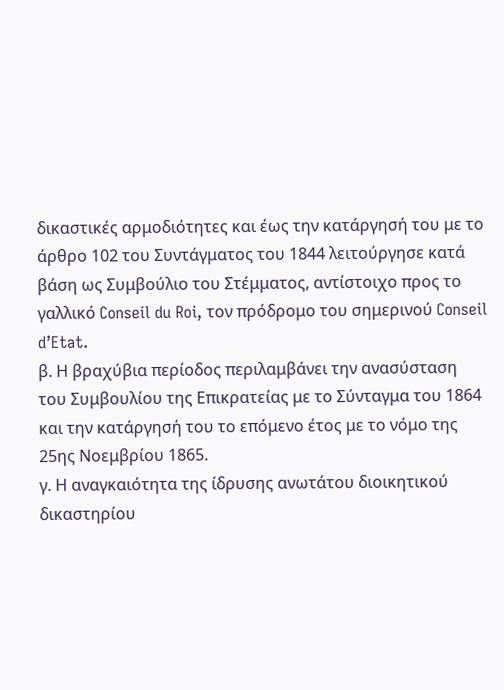δικαστικές αρμοδιότητες και έως την κατάργησή του με το άρθρο 102 του Συντάγματος του 1844 λειτούργησε κατά βάση ως Συμβούλιο του Στέμματος, αντίστοιχο προς το γαλλικό Conseil du Roi, τον πρόδρομο του σημερινού Conseil d’Etat.
β. Η βραχύβια περίοδος περιλαμβάνει την ανασύσταση του Συμβουλίου της Επικρατείας με το Σύνταγμα του 1864 και την κατάργησή του το επόμενο έτος με το νόμο της 25ης Νοεμβρίου 1865.
γ. Η αναγκαιότητα της ίδρυσης ανωτάτου διοικητικού δικαστηρίου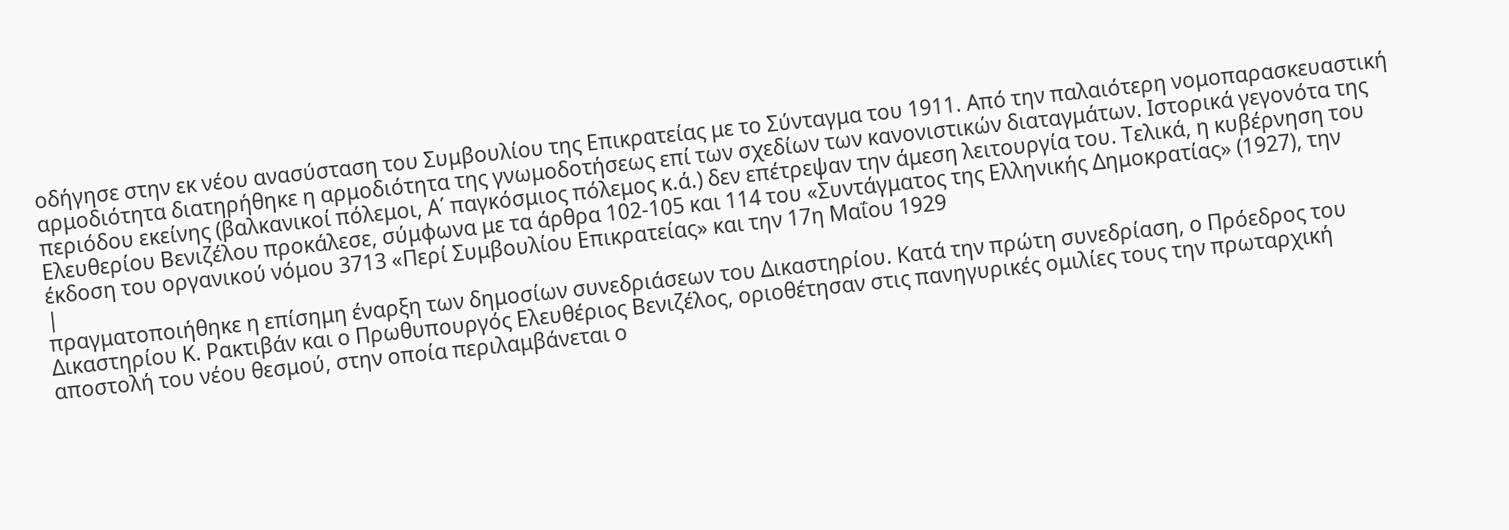οδήγησε στην εκ νέου ανασύσταση του Συμβουλίου της Επικρατείας με το Σύνταγμα του 1911. Από την παλαιότερη νομοπαρασκευαστική αρμοδιότητα διατηρήθηκε η αρμοδιότητα της γνωμοδοτήσεως επί των σχεδίων των κανονιστικών διαταγμάτων. Ιστορικά γεγονότα της περιόδου εκείνης (βαλκανικοί πόλεμοι, Α΄ παγκόσμιος πόλεμος κ.ά.) δεν επέτρεψαν την άμεση λειτουργία του. Τελικά, η κυβέρνηση του Ελευθερίου Βενιζέλου προκάλεσε, σύμφωνα με τα άρθρα 102-105 και 114 του «Συντάγματος της Ελληνικής Δημοκρατίας» (1927), την έκδοση του οργανικού νόμου 3713 «Περί Συμβουλίου Επικρατείας» και την 17η Μαΐου 1929
|
πραγματοποιήθηκε η επίσημη έναρξη των δημοσίων συνεδριάσεων του Δικαστηρίου. Κατά την πρώτη συνεδρίαση, ο Πρόεδρος του Δικαστηρίου Κ. Ρακτιβάν και ο Πρωθυπουργός Ελευθέριος Βενιζέλος, οριοθέτησαν στις πανηγυρικές ομιλίες τους την πρωταρχική αποστολή του νέου θεσμού, στην οποία περιλαμβάνεται ο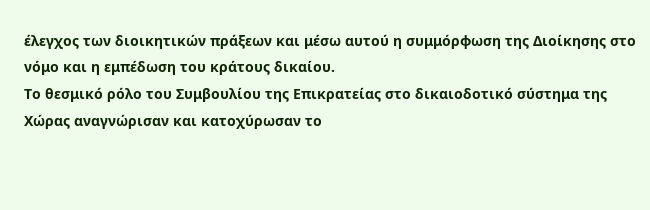έλεγχος των διοικητικών πράξεων και μέσω αυτού η συμμόρφωση της Διοίκησης στο νόμο και η εμπέδωση του κράτους δικαίου.
Το θεσμικό ρόλο του Συμβουλίου της Επικρατείας στο δικαιοδοτικό σύστημα της Χώρας αναγνώρισαν και κατοχύρωσαν το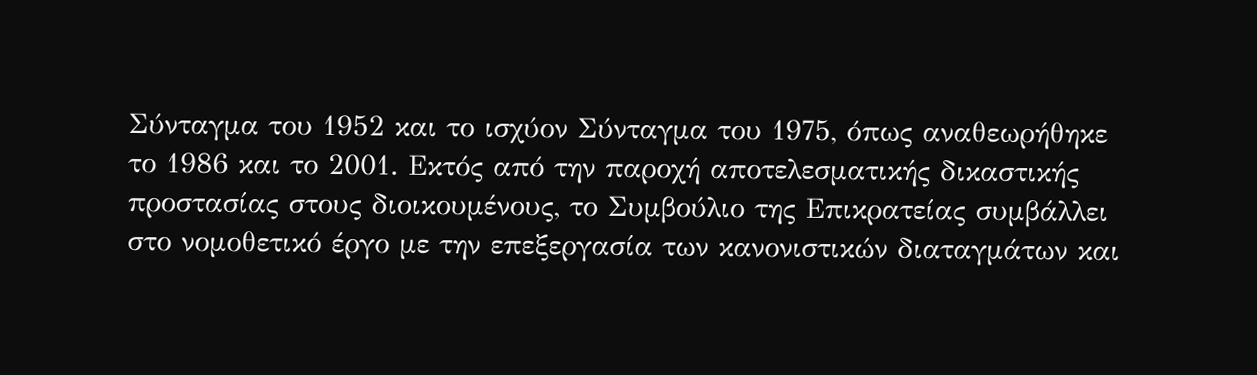Σύνταγμα του 1952 και το ισχύον Σύνταγμα του 1975, όπως αναθεωρήθηκε το 1986 και το 2001. Εκτός από την παροχή αποτελεσματικής δικαστικής προστασίας στους διοικουμένους, το Συμβούλιο της Επικρατείας συμβάλλει στο νομοθετικό έργο με την επεξεργασία των κανονιστικών διαταγμάτων και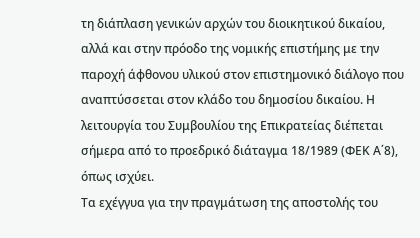τη διάπλαση γενικών αρχών του διοικητικού δικαίου, αλλά και στην πρόοδο της νομικής επιστήμης με την παροχή άφθονου υλικού στον επιστημονικό διάλογο που αναπτύσσεται στον κλάδο του δημοσίου δικαίου. Η λειτουργία του Συμβουλίου της Επικρατείας διέπεται σήμερα από το προεδρικό διάταγμα 18/1989 (ΦΕΚ Α΄8), όπως ισχύει.
Τα εχέγγυα για την πραγμάτωση της αποστολής του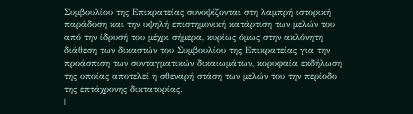Συμβουλίου της Επικρατείας συνοψίζονται στη λαμπρή ιστορική παράδοση και την υψηλή επιστημονική κατάρτιση των μελών του από την ίδρυσή του μέχρι σήμερα, κυρίως όμως στην ακλόνητη διάθεση των δικαστών του Συμβουλίου της Επικρατείας για την προάσπιση των συνταγματικών δικαιωμάτων, κορυφαία εκδήλωση της οποίας αποτελεί η σθεναρή στάση των μελών του την περίοδο της επτάχρονης δικτατορίας.
|